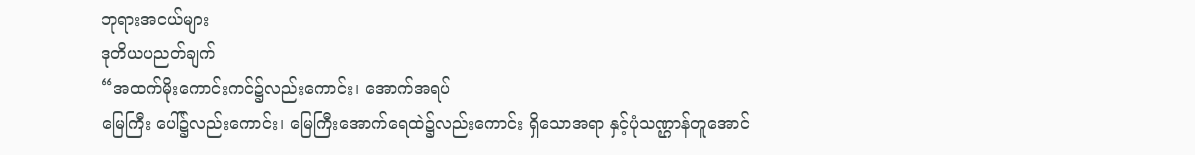ဘုရားအငယ်များ
ဒုတိယပညတ်ချက်
“အထက်မိုးကောင်းကင်၌လည်းကောင်း၊ အောက်အရပ်
မြေကြီး ပေါ်၌လည်းကောင်း၊ မြေကြီးအောက်ရေထဲ၌လည်းကောင်း ရှိသောအရာ နှင့်ပုံသဏ္ဌာန်တူအောင်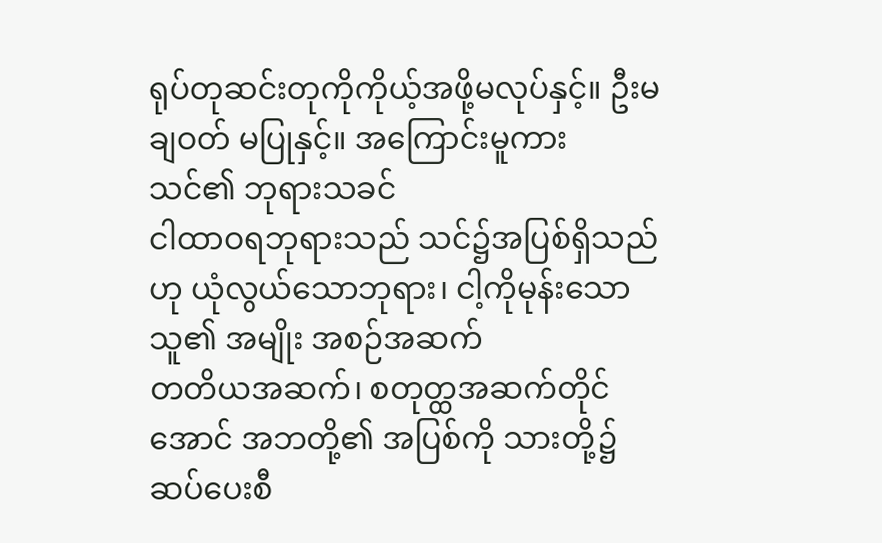ရုပ်တုဆင်းတုကိုကိုယ့်အဖို့မလုပ်နှင့်။ ဦးမချဝတ် မပြုနှင့်။ အကြောင်းမူကား သင်၏ ဘုရားသခင်
ငါထာဝရဘုရားသည် သင်၌အပြစ်ရှိသည်ဟု ယုံလွယ်သောဘုရား၊ ငါ့ကိုမုန်းသော သူ၏ အမျိုး အစဉ်အဆက်
တတိယအဆက်၊ စတုတ္ထအဆက်တိုင်အောင် အဘတို့၏ အပြစ်ကို သားတို့၌ဆပ်ပေးစီ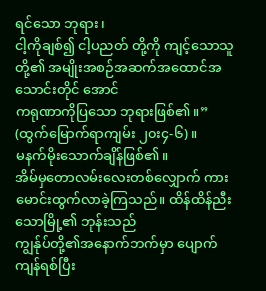ရင်သော ဘုရား၊
ငါ့ကိုချစ်၍ ငါ့ပညတ် တို့ကို ကျင့်သောသူတို့၏ အမျိုးအစဉ်အဆက်အထောင်အသောင်းတိုင် အောင်
ကရုဏာကိုပြသော ဘုရားဖြစ်၏။” (ထွက်မြောက်ရာကျမ်း ၂၀း၄-၆)။
မနက်မိုးသောက်ချိန်ဖြစ်၏။
အိမ်မှတောလမ်းလေးတစ်လျှောက် ကားမောင်းထွက်လာခဲ့ကြသည်။ ထိန်ထိန်ညီးသောမြို့၏ ဘုန်းသည်
ကျွန်ုပ်တို့၏အနောက်ဘက်မှာ ပျောက်ကျန်ရစ်ပြီး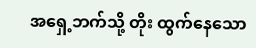အရှေ့ဘက်သို့ တိုး ထွက်နေသော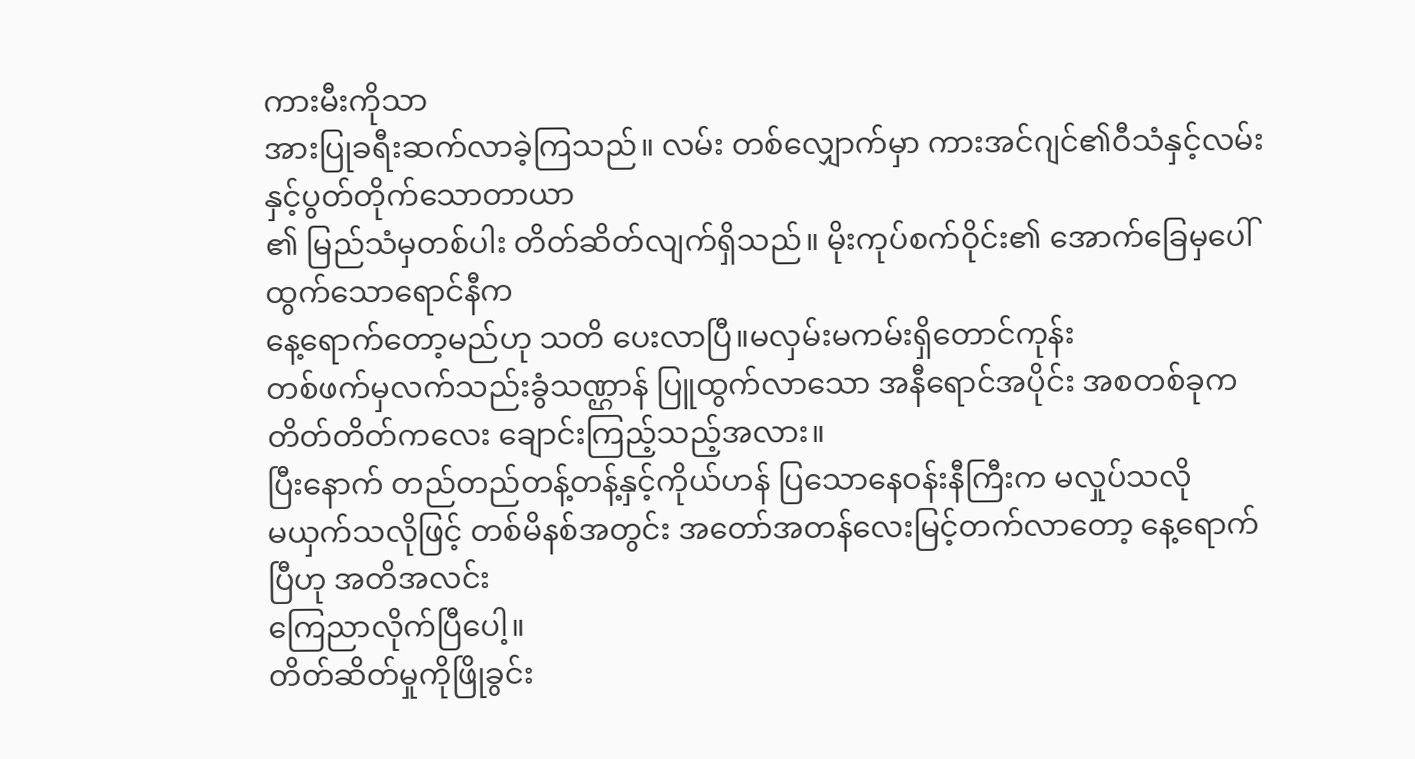ကားမီးကိုသာ
အားပြုခရီးဆက်လာခဲ့ကြသည်။ လမ်း တစ်လျှောက်မှာ ကားအင်ဂျင်၏ဝီသံနှင့်လမ်းနှင့်ပွတ်တိုက်သောတာယာ
၏ မြည်သံမှတစ်ပါး တိတ်ဆိတ်လျက်ရှိသည်။ မိုးကုပ်စက်ဝိုင်း၏ အောက်ခြေမှပေါ်ထွက်သောရောင်နီက
နေ့ရောက်တော့မည်ဟု သတိ ပေးလာပြီ။မလှမ်းမကမ်းရှိတောင်ကုန်း
တစ်ဖက်မှလက်သည်းခွံသဏ္ဌာန် ပြူထွက်လာသော အနီရောင်အပိုင်း အစတစ်ခုက တိတ်တိတ်ကလေး ချောင်းကြည့်သည့်အလား။
ပြီးနောက် တည်တည်တန့်တန့်နှင့်ကိုယ်ဟန် ပြသောနေဝန်းနီကြီးက မလှုပ်သလို
မယှက်သလိုဖြင့် တစ်မိနစ်အတွင်း အတော်အတန်လေးမြင့်တက်လာတော့ နေ့ရောက်ပြီဟု အတိအလင်း
ကြေညာလိုက်ပြီပေါ့။
တိတ်ဆိတ်မှုကိုဖြိုခွင်း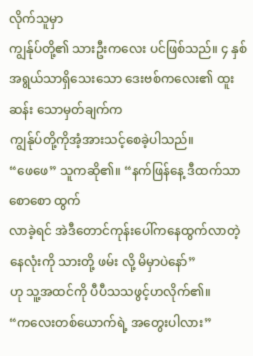လိုက်သူမှာ
ကျွန်ုပ်တို့၏ သားဦးကလေး ပင်ဖြစ်သည်။ ၄ နှစ်အရွယ်သာရှိသေးသော ဒေးဗစ်ကလေး၏ ထူးဆန်း သောမှတ်ချက်က
ကျွန်ုပ်တို့ကိုအံ့အားသင့်စေခဲ့ပါသည်။
“ဖေဖေ” သူကဆို၏။ “နက်ဖြန်နေ့ ဒီထက်သာစောစော ထွက်
လာခဲ့ရင် အဲဒီတောင်ကုန်းပေါ်ကနေထွက်လာတဲ့နေလုံးကို သားတို့ ဖမ်း လို့ မိမှာပဲနော်”
ဟု သူ့အထင်ကို ပီပီသသဖွင့်ဟလိုက်၏။
“ကလေးတစ်ယောက်ရဲ့ အတွေးပါလား”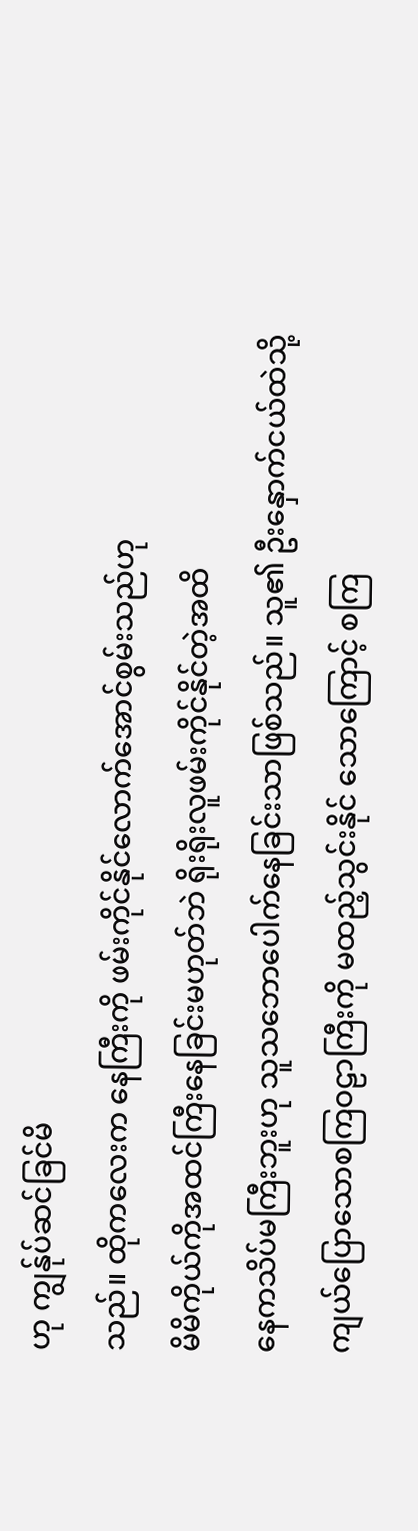ဟု ကျွန်ုပ်ဆင်ခြင်မိ
သည်။ ထိုကလေးက နေကြီးကို ဖမ်းကိုင်နိုင်လောက်အောင်စွမ်းသည်ဟု
မိမိကိုယ်ကိုအထင်ကြီးနေခြင်းမဟုတ်ဘဲ ရိုးရိုးလူဖမ်းကိုင်နိုင်တဲ့အထိ
နေကသိပ်မကြီးဘူးဟု သူသဘောပေါက်နေခြင်းသာဖြစ်သည်။ သူ၏ ဦးနှောက်ငယ်ထဲသို့
ကျယ်ပြောသောစကြဝဠာကြီးကို မထည့်သွင်းနိုင် သောကြောင့် စကြ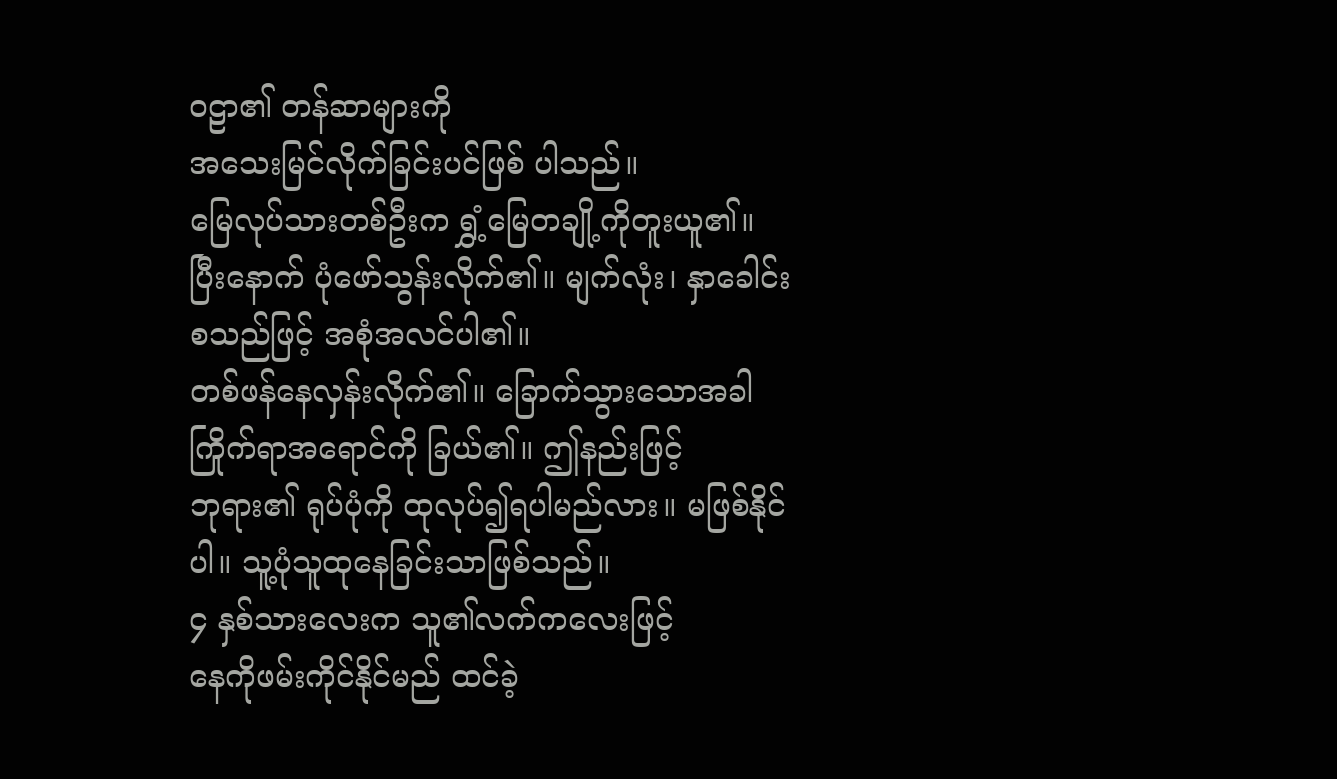ဝဠာ၏ တန်ဆာများကို
အသေးမြင်လိုက်ခြင်းပင်ဖြစ် ပါသည်။
မြေလုပ်သားတစ်ဦးက ရွှံ့မြေတချို့ကိုတူးယူ၏။
ပြီးနောက် ပုံဖော်သွန်းလိုက်၏။ မျက်လုံး၊ နှာခေါင်း စသည်ဖြင့် အစုံအလင်ပါ၏။
တစ်ဖန်နေလှန်းလိုက်၏။ ခြောက်သွားသောအခါ ကြိုက်ရာအရောင်ကို ခြယ်၏။ ဤနည်းဖြင့်
ဘုရား၏ ရုပ်ပုံကို ထုလုပ်၍ရပါမည်လား။ မဖြစ်နိုင် ပါ။ သူ့ပုံသူထုနေခြင်းသာဖြစ်သည်။
၄ နှစ်သားလေးက သူ၏လက်ကလေးဖြင့်
နေကိုဖမ်းကိုင်နိုင်မည် ထင်ခဲ့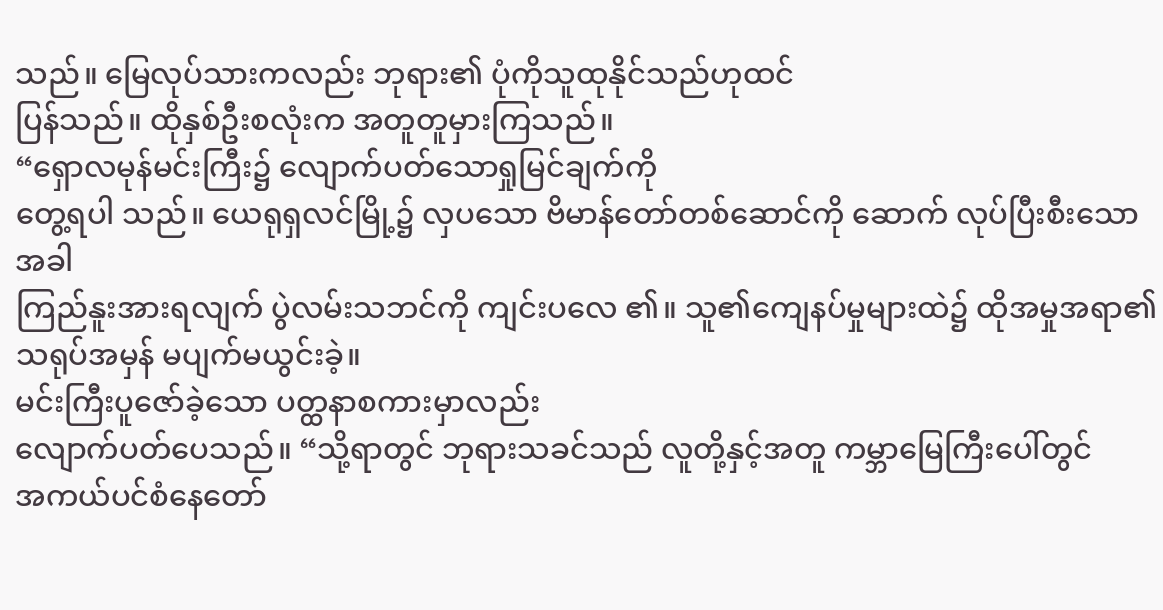သည်။ မြေလုပ်သားကလည်း ဘုရား၏ ပုံကိုသူထုနိုင်သည်ဟုထင်
ပြန်သည်။ ထိုနှစ်ဦးစလုံးက အတူတူမှားကြသည်။
“ရှောလမုန်မင်းကြီး၌ လျောက်ပတ်သောရှုမြင်ချက်ကို
တွေ့ရပါ သည်။ ယေရုရှလင်မြို့၌ လှပသော ဗိမာန်တော်တစ်ဆောင်ကို ဆောက် လုပ်ပြီးစီးသောအခါ
ကြည်နူးအားရလျက် ပွဲလမ်းသဘင်ကို ကျင်းပလေ ၏။ သူ၏ကျေနပ်မှုများထဲ၌ ထိုအမှုအရာ၏
သရုပ်အမှန် မပျက်မယွင်းခဲ့။
မင်းကြီးပူဇော်ခဲ့သော ပတ္ထနာစကားမှာလည်း
လျောက်ပတ်ပေသည်။ “သို့ရာတွင် ဘုရားသခင်သည် လူတို့နှင့်အတူ ကမ္ဘာမြေကြီးပေါ်တွင်
အကယ်ပင်စံနေတော်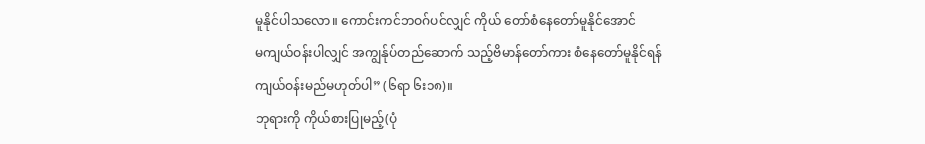မူနိုင်ပါသလော။ ကောင်းကင်ဘဝဂ်ပင်လျှင် ကိုယ် တော်စံနေတော်မူနိုင်အောင်
မကျယ်ဝန်းပါလျှင် အကျွန်ုပ်တည်ဆောက် သည့်ဗိမာန်တော်ကား စံနေတော်မူနိုင်ရန်
ကျယ်ဝန်းမည်မဟုတ်ပါ” (၆ရာ ၆း၁၈)။
ဘုရားကို ကိုယ်စားပြုမည့်(ပုံ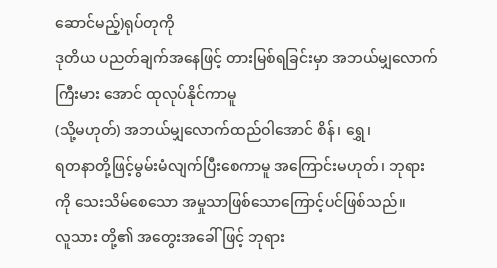ဆောင်မည့်)ရုပ်တုကို
ဒုတိယ ပညတ်ချက်အနေဖြင့် တားမြစ်ရခြင်းမှာ အဘယ်မျှလောက် ကြီးမား အောင် ထုလုပ်နိုင်ကာမူ
(သို့မဟုတ်) အဘယ်မျှလောက်ထည်ဝါအောင် စိန်၊ ရွှေ၊
ရတနာတို့ဖြင့်မွမ်းမံလျက်ပြီးစေကာမူ အကြောင်းမဟုတ်၊ ဘုရား ကို သေးသိမ်စေသော အမှုသာဖြစ်သောကြောင့်ပင်ဖြစ်သည်။
လူသား တို့၏ အတွေးအခေါ်ဖြင့် ဘုရား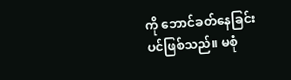ကို ဘောင်ခတ်နေခြင်းပင်ဖြစ်သည်။ မစုံ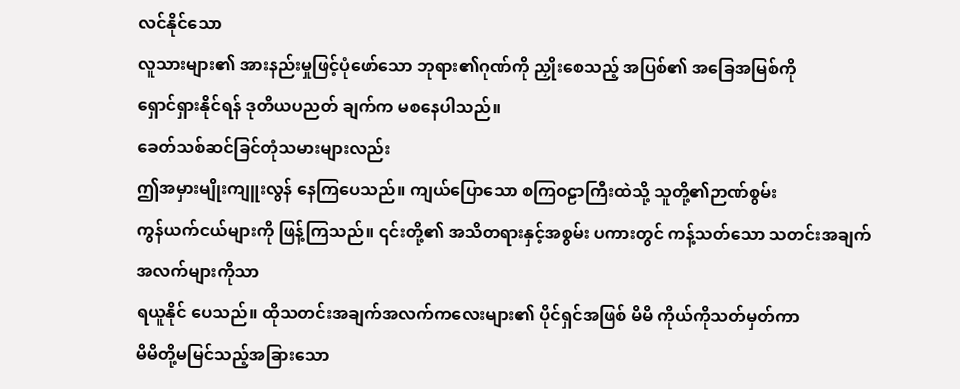လင်နိုင်သော
လူသားများ၏ အားနည်းမှုဖြင့်ပုံဖော်သော ဘုရား၏ဂုဏ်ကို ညှိုးစေသည့် အပြစ်၏ အခြေအမြစ်ကို
ရှောင်ရှားနိုင်ရန် ဒုတိယပညတ် ချက်က မစနေပါသည်။
ခေတ်သစ်ဆင်ခြင်တုံသမားများလည်း
ဤအမှားမျိုးကျူးလွန် နေကြပေသည်။ ကျယ်ပြောသော စကြဝဠာကြီးထဲသို့ သူတို့၏ဉာဏ်စွမ်း
ကွန်ယက်ငယ်များကို ဖြန့်ကြသည်။ ၎င်းတို့၏ အသိတရားနှင့်အစွမ်း ပကားတွင် ကန့်သတ်သော သတင်းအချက်အလက်များကိုသာ
ရယူနိုင် ပေသည်။ ထိုသတင်းအချက်အလက်ကလေးများ၏ ပိုင်ရှင်အဖြစ် မိမိ ကိုယ်ကိုသတ်မှတ်ကာ
မိမိတို့မမြင်သည့်အခြားသော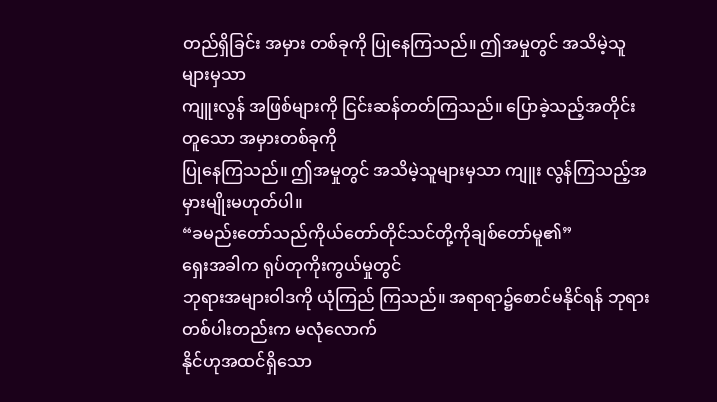တည်ရှိခြင်း အမှား တစ်ခုကို ပြုနေကြသည်။ ဤအမှုတွင် အသိမဲ့သူများမှသာ
ကျူးလွန် အဖြစ်များကို ငြင်းဆန်တတ်ကြသည်။ ပြောခဲ့သည့်အတိုင်း တူသော အမှားတစ်ခုကို
ပြုနေကြသည်။ ဤအမှုတွင် အသိမဲ့သူများမှသာ ကျူး လွန်ကြသည့်အမှားမျိုးမဟုတ်ပါ။
“ခမည်းတော်သည်ကိုယ်တော်တိုင်သင်တို့ကိုချစ်တော်မူ၏”
ရှေးအခါက ရုပ်တုကိုးကွယ်မှုတွင်
ဘုရားအများဝါဒကို ယုံကြည် ကြသည်။ အရာရာ၌စောင်မနိုင်ရန် ဘုရားတစ်ပါးတည်းက မလုံလောက်
နိုင်ဟုအထင်ရှိသော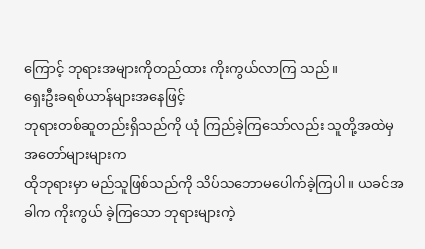ကြောင့် ဘုရားအများကိုတည်ထား ကိုးကွယ်လာကြ သည်။
ရှေးဦးခရစ်ယာန်များအနေဖြင့်
ဘုရားတစ်ဆူတည်းရှိသည်ကို ယုံ ကြည်ခဲ့ကြသော်လည်း သူတို့အထဲမှ အတော်များများက
ထိုဘုရားမှာ မည်သူဖြစ်သည်ကို သိပ်သဘောမပေါက်ခဲ့ကြပါ။ ယခင်အခါက ကိုးကွယ် ခဲ့ကြသော ဘုရားများကဲ့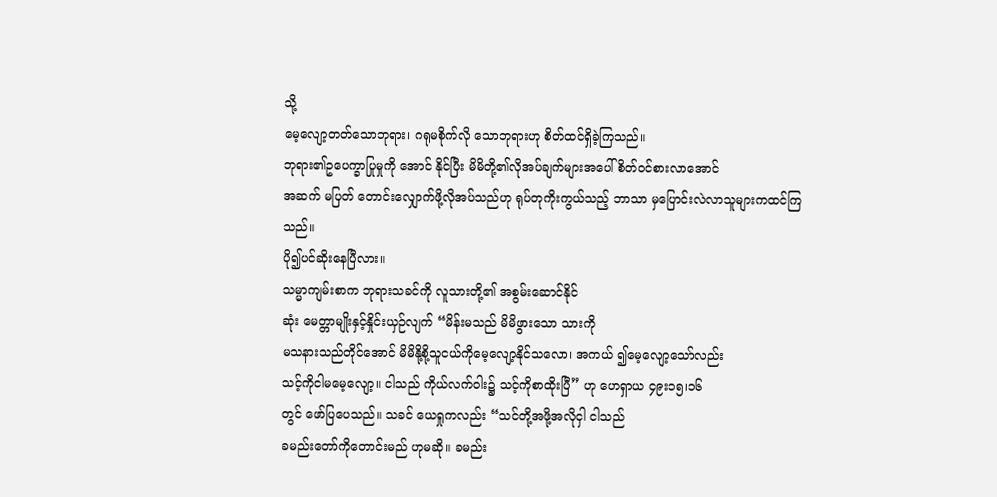သို့
မေ့လျော့တတ်သောဘုရား၊ ဂရုမစိုက်လို သောဘုရားဟု စိတ်ထင်ရှိခဲ့ကြသည်။
ဘုရား၏ဥပေက္ခာပြုမှုကို အောင် နိုင်ပြီး မိမိတို့၏လိုအပ်ချက်များအပေါ် စိတ်ဝင်စားလာအောင်
အဆက် မပြတ် တောင်းလျှောက်ဖို့လိုအပ်သည်ဟု ရုပ်တုကိုးကွယ်သည့် ဘာသာ မှပြောင်းလဲလာသူများကထင်ကြသည်။
ပို၍ပင်ဆိုးနေပြီလား။
သမ္မာကျမ်းစာက ဘုရားသခင်ကို လူသားတို့၏ အစွမ်းဆောင်နိုင်
ဆုံး မေတ္တာမျိုးနှင့်နှိုင်းယှဉ်လျက် “မိန်းမသည် မိမိဖွားသော သားကို
မသနားသည်တိုင်အောင် မိမိနို့စို့သူငယ်ကိုမေ့လျော့နိုင်သလော၊ အကယ် ၍မေ့လျော့သော်လည်း
သင့်ကိုငါမမေ့လျော့။ ငါသည် ကိုယ်လက်ဝါး၌ သင့်ကိုစာထိုးပြီ” ဟု ဟေရှာယ ၄၉း၁၅၊၁၆
တွင် ဖော်ပြပေသည်။ သခင် ယေရှုကလည်း “သင်တို့အဖို့အလိုငှါ ငါသည်
ခမည်းတော်ကိုတောင်းမည် ဟုမဆို။ ခမည်း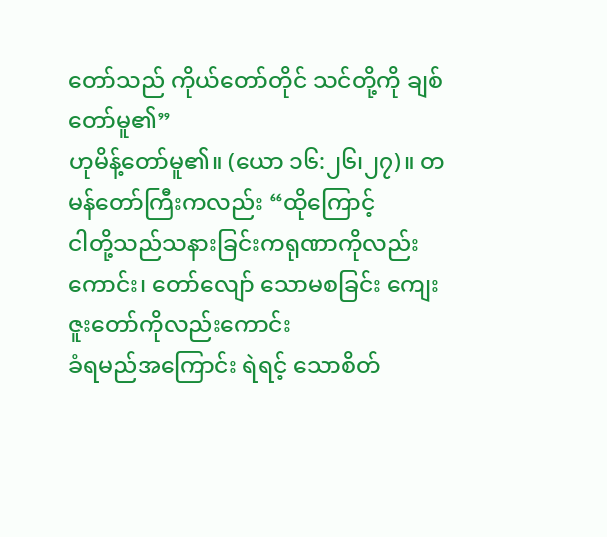တော်သည် ကိုယ်တော်တိုင် သင်တို့ကို ချစ်တော်မူ၏”
ဟုမိန့်တော်မူ၏။ (ယော ၁၆:၂၆၊၂၇)။ တမန်တော်ကြီးကလည်း “ထိုကြောင့်
ငါတို့သည်သနားခြင်းကရုဏာကိုလည်းကောင်း၊ တော်လျော် သောမစခြင်း ကျေးဇူးတော်ကိုလည်းကောင်း
ခံရမည်အကြောင်း ရဲရင့် သောစိတ်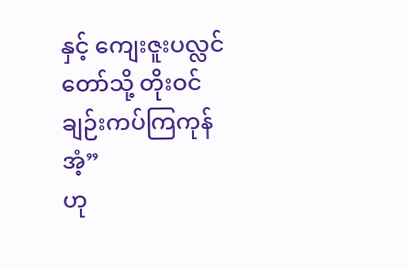နှင့် ကျေးဇူးပလ္လင်တော်သို့ တိုးဝင်ချဉ်းကပ်ကြကုန်အံ့”
ဟု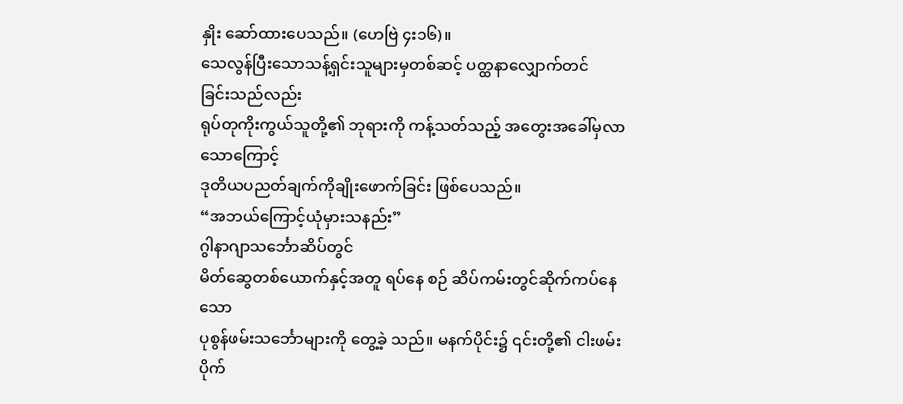နှိုး ဆော်ထားပေသည်။ (ဟေဗြဲ ၄း၁၆)။
သေလွန်ပြီးသောသန့်ရှင်းသူများမှတစ်ဆင့် ပတ္ထနာလျှောက်တင်
ခြင်းသည်လည်း
ရုပ်တုကိုးကွယ်သူတို့၏ ဘုရားကို ကန့်သတ်သည့် အတွေးအခေါ်မှလာသောကြောင့်
ဒုတိယပညတ်ချက်ကိုချိုးဖောက်ခြင်း ဖြစ်ပေသည်။
“အဘယ်ကြောင့်ယုံမှားသနည်း”
ဂွါနာဂျာသင်္ဘောဆိပ်တွင်
မိတ်ဆွေတစ်ယောက်နှင့်အတူ ရပ်နေ စဉ် ဆိပ်ကမ်းတွင်ဆိုက်ကပ်နေသော
ပုစွန်ဖမ်းသင်္ဘောများကို တွေ့ခဲ့ သည်။ မနက်ပိုင်း၌ ၎င်းတို့၏ ငါးဖမ်းပိုက်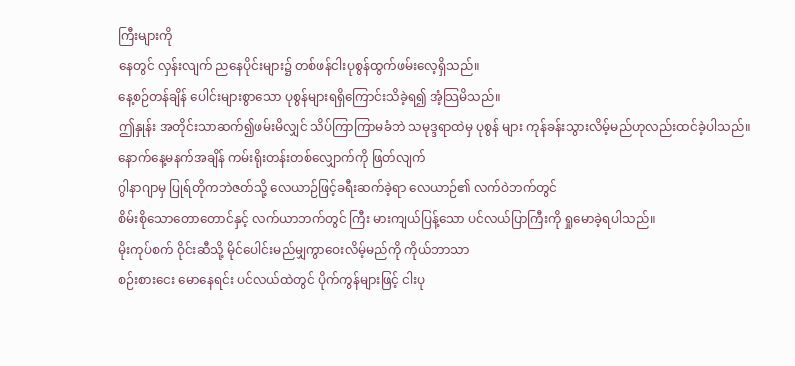ကြီးများကို
နေတွင် လှန်းလျက် ညနေပိုင်းများ၌ တစ်ဖန်ငါးပုစွန်ထွက်ဖမ်းလေ့ရှိသည်။
နေ့စဉ်တန်ချိန် ပေါင်းများစွာသော ပုစွန်များရရှိကြောင်းသိခဲ့ရ၍ အံ့သြမိသည်။
ဤနှုန်း အတိုင်းသာဆက်၍ဖမ်းမိလျှင် သိပ်ကြာကြာမခံဘဲ သမုဒ္ဒရာထဲမှ ပုစွန် များ ကုန်ခန်းသွားလိမ့်မည်ဟုလည်းထင်ခဲ့ပါသည်။
နောက်နေ့မနက်အချိန် ကမ်းရိုးတန်းတစ်လျှောက်ကို ဖြတ်လျက်
ဂွါနာဂျာမှ ပြုရ်တိုကဘဲဇတ်သို့ လေယာဉ်ဖြင့်ခရီးဆက်ခဲ့ရာ လေယာဉ်၏ လက်ဝဲဘက်တွင်
စိမ်းစိုသောတောတောင်နှင့် လက်ယာဘက်တွင် ကြီး မားကျယ်ပြန့်သော ပင်လယ်ပြာကြီးကို ရှုမောခဲ့ရပါသည်။
မိုးကုပ်စက် ဝိုင်းဆီသို့ မိုင်ပေါင်းမည်မျှကွာဝေးလိမ့်မည်ကို ကိုယ်ဘာသာ
စဉ်းစားငေး မောနေရင်း ပင်လယ်ထဲတွင် ပိုက်ကွန်များဖြင့် ငါးပု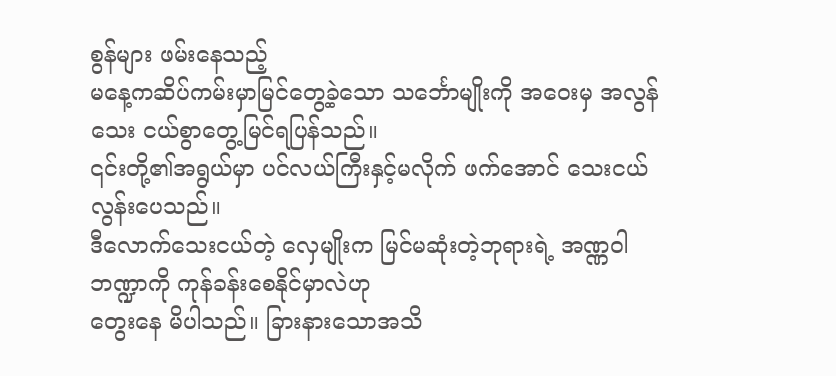စွန်များ ဖမ်းနေသည့်
မနေ့ကဆိပ်ကမ်းမှာမြင်တွေ့ခဲ့သော သင်္ဘောမျိုးကို အဝေးမှ အလွန်သေး ငယ်စွာတွေ့မြင်ရပြန်သည်။
၎င်းတို့၏အရွယ်မှာ ပင်လယ်ကြီးနှင့်မလိုက် ဖက်အောင် သေးငယ်လွန်းပေသည်။
ဒီလောက်သေးငယ်တဲ့ လှေမျိုးက မြင်မဆုံးတဲ့ဘုရားရဲ့ အဏ္ဏဝါဘဏ္ဍာကို ကုန်ခန်းစေနိုင်မှာလဲဟု
တွေးနေ မိပါသည်။ ခြားနားသောအသိ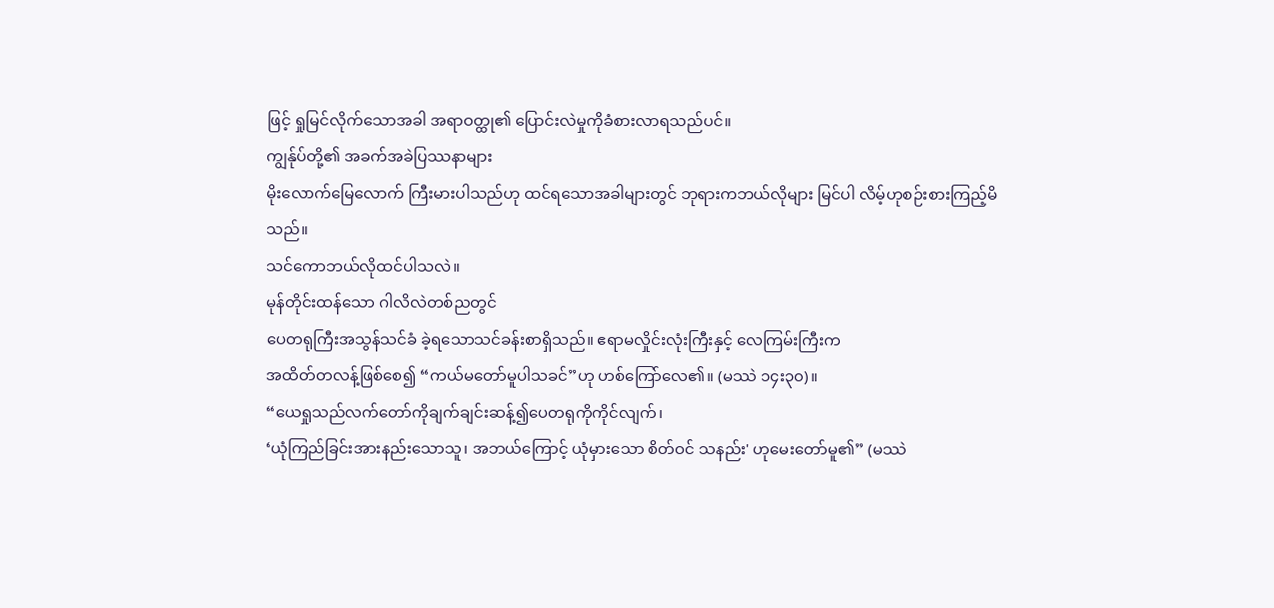ဖြင့် ရှုမြင်လိုက်သောအခါ အရာဝတ္ထု၏ ပြောင်းလဲမှုကိုခံစားလာရသည်ပင်။
ကျွန်ုပ်တို့၏ အခက်အခဲပြဿနာများ
မိုးလောက်မြေလောက် ကြီးမားပါသည်ဟု ထင်ရသောအခါများတွင် ဘုရားကဘယ်လိုများ မြင်ပါ လိမ့်ဟုစဉ်းစားကြည့်မိသည်။
သင်ကောဘယ်လိုထင်ပါသလဲ။
မုန်တိုင်းထန်သော ဂါလိလဲတစ်ညတွင်
ပေတရုကြီးအသွန်သင်ခံ ခဲ့ရသောသင်ခန်းစာရှိသည်။ ဧရာမလှိုင်းလုံးကြီးနှင့် လေကြမ်းကြီးက
အထိတ်တလန့်ဖြစ်စေ၍ “ကယ်မတော်မူပါသခင်”ဟု ဟစ်ကြော်လေ၏။ (မဿဲ ၁၄း၃၀)။
“ယေရှုသည်လက်တော်ကိုချက်ချင်းဆန့်၍ပေတရုကိုကိုင်လျက်၊
‘ယုံကြည်ခြင်းအားနည်းသောသူ၊ အဘယ်ကြောင့် ယုံမှားသော စိတ်ဝင် သနည်း' ဟုမေးတော်မူ၏” (မဿဲ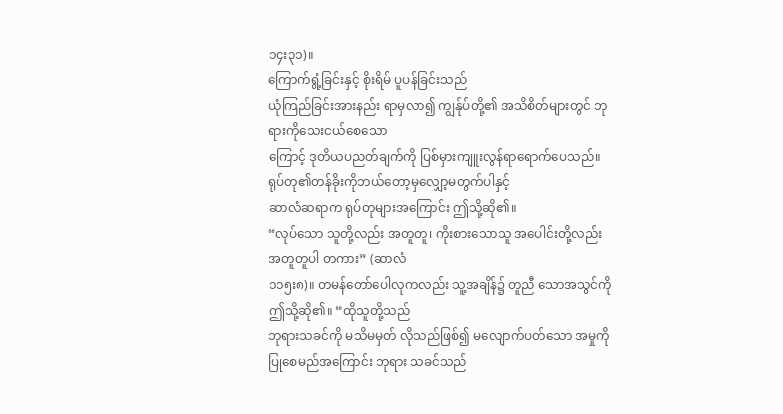၁၄း၃၁)။
ကြောက်ရွံ့ခြင်းနှင့် စိုးရိမ် ပူပန်ခြင်းသည်
ယုံကြည်ခြင်းအားနည်း ရာမှလာ၍ ကျွန်ုပ်တို့၏ အသိစိတ်များတွင် ဘုရားကိုသေးငယ်စေသော
ကြောင့် ဒုတိယပညတ်ချက်ကို ပြစ်မှားကျူးလွန်ရာရောက်ပေသည်။
ရုပ်တု၏တန်ခိုးကိုဘယ်တော့မှလျှော့မတွက်ပါနှင့်
ဆာလံဆရာက ရုပ်တုများအကြောင်း ဤသို့ဆို၏။
“လုပ်သော သူတို့လည်း အတူတူ၊ ကိုးစားသောသူ အပေါင်းတို့လည်း အတူတူပါ တကား” (ဆာလံ
၁၁၅း၈)။ တမန်တော်ပေါလုကလည်း သူ့အချိန်၌ တူညီ သောအသွင်ကို ဤသို့ဆို၏။ “ထိုသူတို့သည်
ဘုရားသခင်ကို မသိမမှတ် လိုသည်ဖြစ်၍ မလျောက်ပတ်သော အမှုကိုပြုစေမည်အကြောင်း ဘုရား သခင်သည်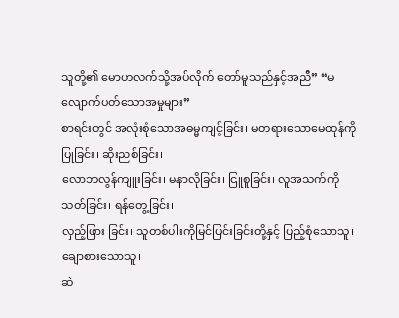သူတို့၏ မောဟလက်သို့အပ်လိုက် တော်မူသည်နှင့်အညီ” “မလျောက်ပတ်သောအမှုများ”
စာရင်းတွင် အလုံးစုံသောအဓမ္မကျင့်ခြင်း၊ မတရားသောမေထုန်ကိုပြုခြင်း၊ ဆိုးညစ်ခြင်း၊
လောဘလွန်ကျူးခြင်း၊ မနာလိုခြင်း၊ ငြူစူခြင်း၊ လူအသက်ကို သတ်ခြင်း၊ ရန်တွေ့ခြင်း၊
လှည့်ဖြား ခြင်း၊ သူတစ်ပါးကိုမြင်ပြင်းခြင်းတို့နှင့် ပြည့်စုံသောသူ၊
ချောစားသောသူ၊
ဆဲ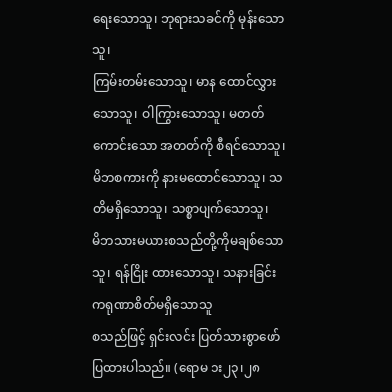ရေးသောသူ၊ ဘုရားသခင်ကို မုန်းသောသူ၊
ကြမ်းတမ်းသောသူ၊ မာန ထောင်လွှားသောသူ၊ ဝါကြွားသောသူ၊ မတတ်ကောင်းသော အတတ်ကို စီရင်သောသူ၊
မိဘစကားကို နားမထောင်သောသူ၊ သတိမရှိသောသူ၊ သစ္စာပျက်သောသူ၊
မိဘသားမယားစသည်တို့ကိုမချစ်သောသူ၊ ရန်ငြိုး ထားသောသူ၊ သနားခြင်းကရုဏာစိတ်မရှိသောသူ
စသည်ဖြင့် ရှင်းလင်း ပြတ်သားစွာဖော်ပြထားပါသည်။ (ရောမ ၁း၂၃၊၂၈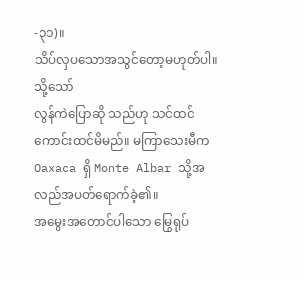-၃၁)။
သိပ်လှပသောအသွင်တော့မဟုတ်ပါ။ သို့သော်
လွန်ကဲပြောဆို သည်ဟု သင်ထင်ကောင်းထင်မိမည်။ မကြာသေးမီက Oaxaca ရှိ Monte Albar သို့အလည်အပတ်ရောက်ခဲ့၏။
အမွေးအတောင်ပါသော မြွေရုပ်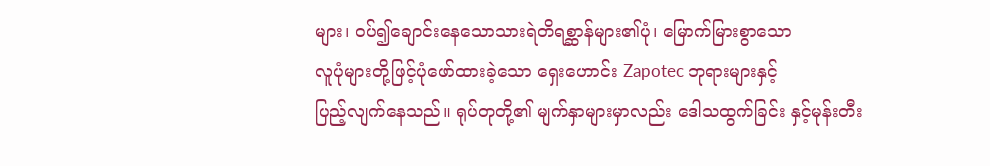များ၊ ဝပ်၍ချောင်းနေသောသားရဲတိရစ္ဆာန်များ၏ပုံ၊ မြောက်မြားစွာသော
လူပုံများတို့ဖြင့်ပုံဖော်ထားခဲ့သော ရှေးဟောင်း Zapotec ဘုရားများနှင့်
ပြည့်လျက်နေသည်။ ရုပ်တုတို့၏ မျက်နှာများမှာလည်း ဒေါသထွက်ခြင်း နှင့်မုန်းတီး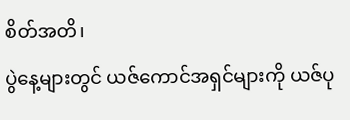စိတ်အတိ၊
ပွဲနေ့များတွင် ယဇ်ကောင်အရှင်များကို ယဇ်ပု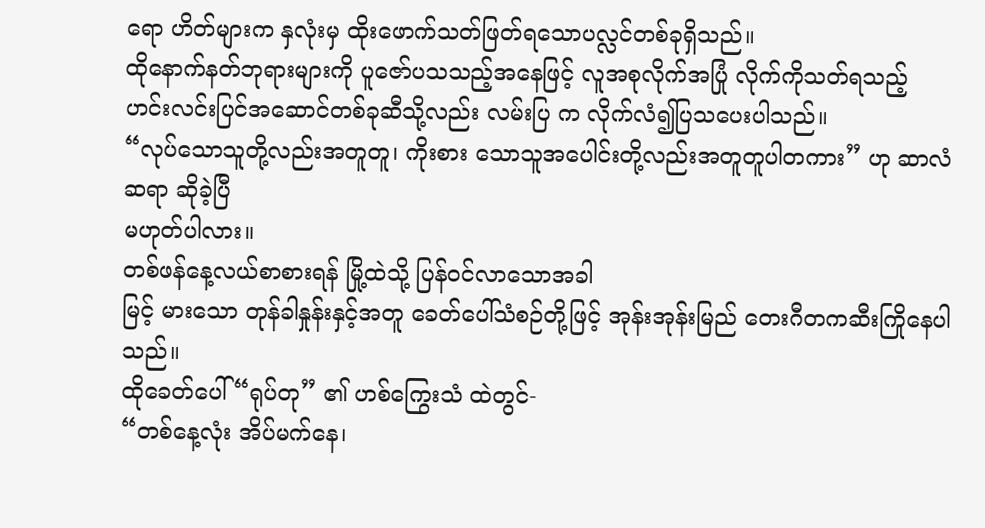ရော ဟိတ်များက နှလုံးမှ ထိုးဖောက်သတ်ဖြတ်ရသောပလ္လင်တစ်ခုရှိသည်။
ထိုနောက်နတ်ဘုရားများကို ပူဇော်ပသသည့်အနေဖြင့် လူအစုလိုက်အပြုံ လိုက်ကိုသတ်ရသည့်
ဟင်းလင်းပြင်အဆောင်တစ်ခုဆီသို့လည်း လမ်းပြ က လိုက်လံ၍ပြသပေးပါသည်။
“လုပ်သောသူတို့လည်းအတူတူ၊ ကိုးစား သောသူအပေါင်းတို့လည်းအတူတူပါတကား” ဟု ဆာလံဆရာ ဆိုခဲ့ပြီ
မဟုတ်ပါလား။
တစ်ဖန်နေ့လယ်စာစားရန် မြို့ထဲသို့ ပြန်ဝင်လာသောအခါ
မြင့် မားသော တုန်ခါနှုန်းနှင့်အတူ ခေတ်ပေါ်သံစဉ်တို့ဖြင့် အုန်းအုန်းမြည် တေးဂီတကဆီးကြိုနေပါသည်။
ထိုခေတ်ပေါ် “ရုပ်တု” ၏ ဟစ်ကြွေးသံ ထဲတွင်-
“တစ်နေ့လုံး အိပ်မက်နေ၊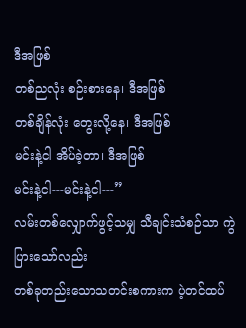ဒီအဖြစ်
တစ်ညလုံး စဉ်းစားနေ၊ ဒီအဖြစ်
တစ်ချိန်လုံး တွေးလို့နေ၊ ဒီအဖြစ်
မင်းနဲ့ငါ အိပ်ခဲ့တာ၊ ဒီအဖြစ်
မင်းနဲ့ငါ---မင်းနဲ့ငါ---”
လမ်းတစ်လျှောက်ဖွင့်သမျှ သီချင်းသံစဉ်သာ ကွဲပြားသော်လည်း
တစ်ခုတည်းသောသတင်းစကားက ပဲ့တင်ထပ်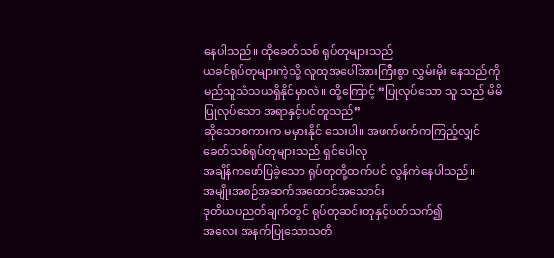နေပါသည်။ ထိုခေတ်သစ် ရုပ်တုများသည်
ယခင်ရုပ်တုများကဲ့သို့ လူထုအပေါ်အားကြီးစွာ လွှမ်းမိုး နေသည်ကို
မည်သူသံသယရှိနိုင်မှာလဲ။ ထို့ကြောင့် “ပြုလုပ်သော သူ သည် မိမိပြုလုပ်သော အရာနှင့်ပင်တူသည်”
ဆိုသောစကားက မမှားနိုင် သေးပါ။ အဖက်ဖက်ကကြည့်လျှင် ခေတ်သစ်ရုပ်တုများသည် ရှင်ပေါလု
အချိန်ကဖော်ပြခဲ့သော ရုပ်တုတို့ထက်ပင် လွန်ကဲနေပါသည်။
အမျိုးအစဉ်အဆက်အထောင်အသောင်း
ဒုတိယပညတ်ချက်တွင် ရုပ်တုဆင်းတုနှင့်ပတ်သက်၍
အလေး အနက်ပြုသောသတိ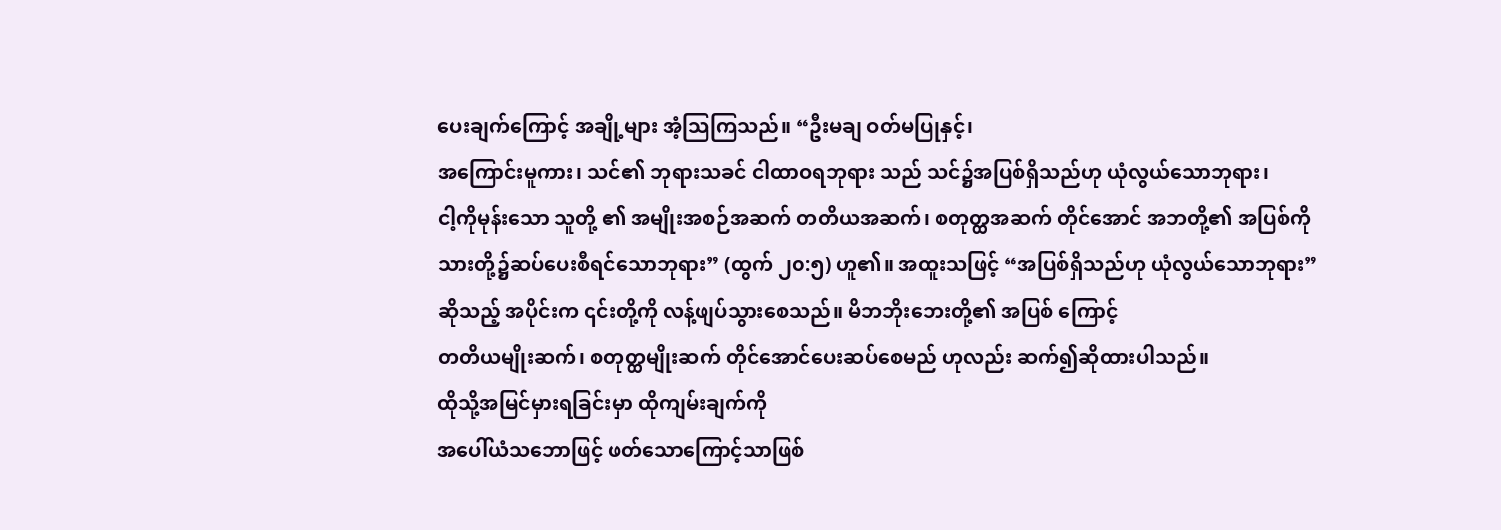ပေးချက်ကြောင့် အချို့များ အံ့သြကြသည်။ “ဦးမချ ဝတ်မပြုနှင့်၊
အကြောင်းမူကား၊ သင်၏ ဘုရားသခင် ငါထာဝရဘုရား သည် သင်၌အပြစ်ရှိသည်ဟု ယုံလွယ်သောဘုရား၊
ငါ့ကိုမုန်းသော သူတို့ ၏ အမျိုးအစဉ်အဆက် တတိယအဆက်၊ စတုတ္ထအဆက် တိုင်အောင် အဘတို့၏ အပြစ်ကို
သားတို့၌ဆပ်ပေးစီရင်သောဘုရား” (ထွက် ၂၀:၅) ဟူ၏။ အထူးသဖြင့် “အပြစ်ရှိသည်ဟု ယုံလွယ်သောဘုရား”
ဆိုသည့် အပိုင်းက ၎င်းတို့ကို လန့်ဖျပ်သွားစေသည်။ မိဘဘိုးဘေးတို့၏ အပြစ် ကြောင့်
တတိယမျိုးဆက်၊ စတုတ္ထမျိုးဆက် တိုင်အောင်ပေးဆပ်စေမည် ဟုလည်း ဆက်၍ဆိုထားပါသည်။
ထိုသို့အမြင်မှားရခြင်းမှာ ထိုကျမ်းချက်ကို
အပေါ်ယံသဘောဖြင့် ဖတ်သောကြောင့်သာဖြစ်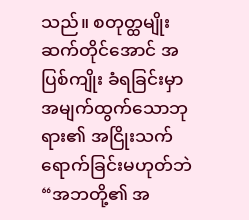သည်။ စတုတ္ထမျိုးဆက်တိုင်အောင် အပြစ်ကျိုး ခံရခြင်းမှာ
အမျက်ထွက်သောဘုရား၏ အငြိုးသက်ရောက်ခြင်းမဟုတ်ဘဲ
“အဘတို့၏ အ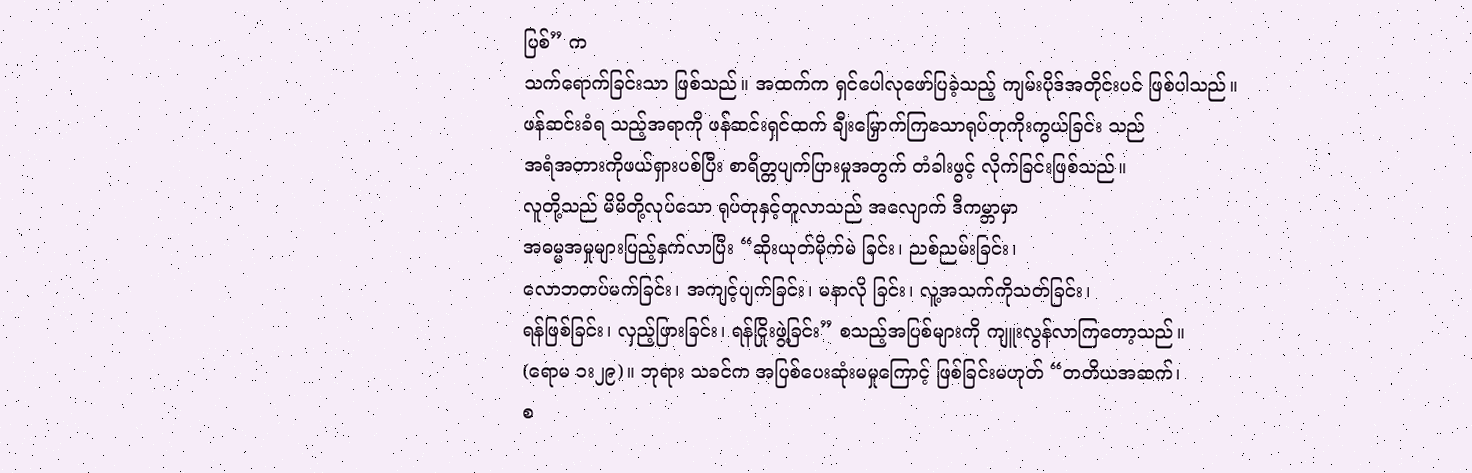ပြစ်” က
သက်ရောက်ခြင်းသာ ဖြစ်သည်။ အထက်က ရှင်ပေါလုဖော်ပြခဲ့သည့် ကျမ်းပိုဒ်အတိုင်းပင် ဖြစ်ပါသည်။
ဖန်ဆင်းခံရ သည့်အရာကို ဖန်ဆင်းရှင်ထက် ချီးမြှောက်ကြသောရုပ်တုကိုးကွယ်ခြင်း သည်
အရံအတားကိုဖယ်ရှားပစ်ပြီး စာရိတ္တပျက်ပြားမှုအတွက် တံခါးဖွင့် လိုက်ခြင်းဖြစ်သည်။
လူတို့သည် မိမိတို့လုပ်သော ရုပ်တုနှင့်တူလာသည် အလျောက် ဒီကမ္ဘာမှာ
အဓမ္မအမှုများပြည့်နှက်လာပြီး “ဆိုးယုတ်မိုက်မဲ ခြင်း၊ ညစ်ညမ်းခြင်း၊
လောဘတပ်မက်ခြင်း၊ အကျင့်ပျက်ခြင်း၊ မနာလို ခြင်း၊ လူ့အသက်ကိုသတ်ခြင်း၊
ရန်ဖြစ်ခြင်း၊ လှည့်ဖြားခြင်း၊ ရန်ငြိုးဖွဲ့ခြင်း” စသည့်အပြစ်များကို ကျူးလွန်လာကြတော့သည်။
(ရောမ ၁း၂၉)။ ဘုရား သခင်က အပြစ်ပေးဆုံးမမှုကြောင့် ဖြစ်ခြင်းမဟုတ် “တတိယအဆက်၊
စ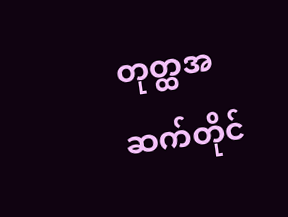တုတ္ထအဆက်တိုင်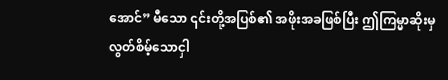အောင်” မီသော ၎င်းတို့အပြစ်၏ အဖိုးအခဖြစ်ပြီး ဤကြမ္မာဆိုးမှ လွတ်စိမ့်သောငှါ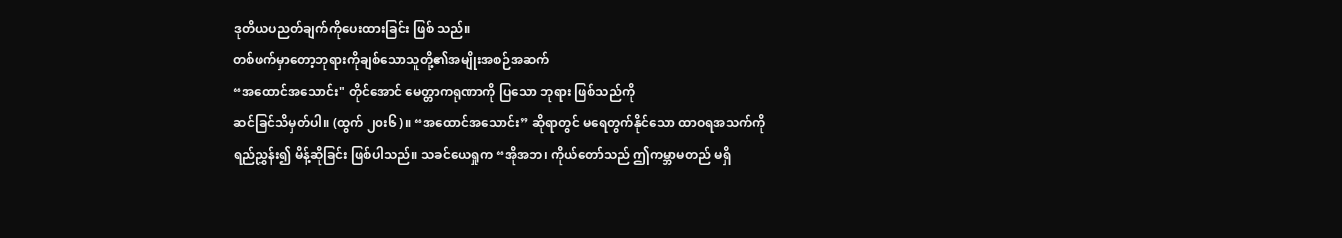ဒုတိယပညတ်ချက်ကိုပေးထားခြင်း ဖြစ် သည်။
တစ်ဖက်မှာတော့ဘုရားကိုချစ်သောသူတို့၏အမျိုးအစဉ်အဆက်
“အထောင်အသောင်း" တိုင်အောင် မေတ္တာကရုဏာကို ပြသော ဘုရား ဖြစ်သည်ကို
ဆင်ခြင်သိမှတ်ပါ။ (ထွက် ၂၀း၆)။ “အထောင်အသောင်း” ဆိုရာတွင် မရေတွက်နိုင်သော ထာဝရအသက်ကို
ရည်ညွှန်း၍ မိန့်ဆိုခြင်း ဖြစ်ပါသည်။ သခင်ယေရှုက “အိုအဘ၊ ကိုယ်တော်သည် ဤကမ္ဘာမတည် မရှိ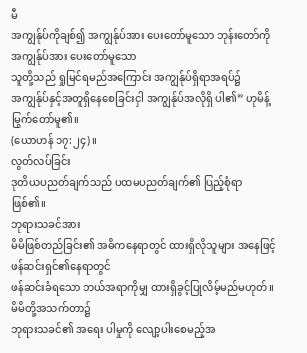မီ
အကျွန်ုပ်ကိုချစ်၍ အကျွန်ုပ်အား ပေးတော်မူသော ဘုန်းတော်ကို အကျွန်ုပ်အား ပေးတော်မူသော
သူတို့သည် ရှုမြင်ရမည်အကြောင်း အကျွန်ုပ်ရှိရာအရပ်၌
အကျွန်ုပ်နှင့်အတူရှိနေစေခြင်းငှါ အကျွန်ုပ်အလိုရှိ ပါ၏” ဟုမိန့်မြွက်တော်မူ၏။
(ယောဟန် ၁၇:၂၄)။
လွတ်လပ်ခြင်း
ဒုတိယပညတ်ချက်သည် ပထမပညတ်ချက်၏ ပြည့်စုံရာ
ဖြစ်၏။
ဘုရားသခင်အား
မိမိဖြစ်တည်ခြင်း၏ အဓိကနေရာတွင် ထားရှိလိုသူများ အနေဖြင့် ဖန်ဆင်းရှင်၏နေရာတွင်
ဖန်ဆင်းခံရသော ဘယ်အရာကိုမျှ ထားရှိခွင့်ပြုလိမ့်မည်မဟုတ်။ မိမိတို့အသက်တာ၌
ဘုရားသခင်၏ အရေး ပါမှုကို လျော့ပါးစေမည့်အ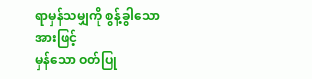ရာမှန်သမျှကို စွန့်ခွါသောအားဖြင့်
မှန်သော ဝတ်ပြု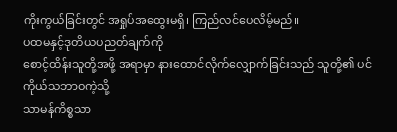ကိုးကွယ်ခြင်းတွင် အရှုပ်အထွေးမရှိ၊ ကြည်လင်ပေလိမ့်မည်။
ပထမနှင့်ဒုတိယပညတ်ချက်ကို
စောင့်ထိန်းသူတို့အဖို့ အရာမှာ နားထောင်လိုက်လျှောက်ခြင်းသည် သူတို့၏ ပင်ကိုယ်သဘာဝကဲ့သို့
သာမန်ကိစ္စသာ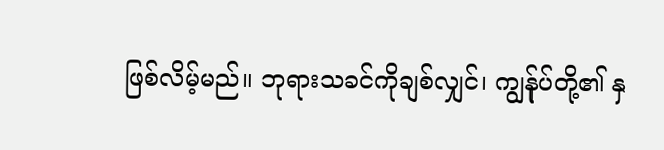ဖြစ်လိမ့်မည်။ ဘုရားသခင်ကိုချစ်လျှင်၊ ကျွန်ုပ်တို့၏ နှ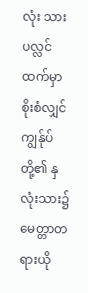လုံး သားပလ္လင်ထက်မှာ
စိုးစံလျှင် ကျွန်ုပ်တို့၏ နှလုံးသား၌ မေတ္တာတရားယို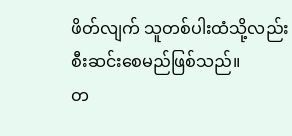ဖိတ်လျက် သူတစ်ပါးထံသို့လည်း
စီးဆင်းစေမည်ဖြစ်သည်။
တ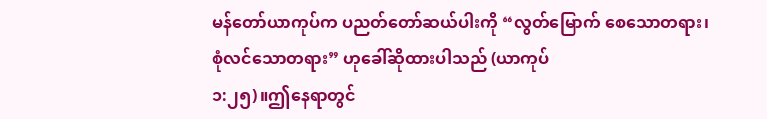မန်တော်ယာကုပ်က ပညတ်တော်ဆယ်ပါးကို “လွတ်မြောက် စေသောတရား၊
စုံလင်သောတရား” ဟုခေါ်ဆိုထားပါသည် (ယာကုပ်
၁:၂၅)။ဤနေရာတွင်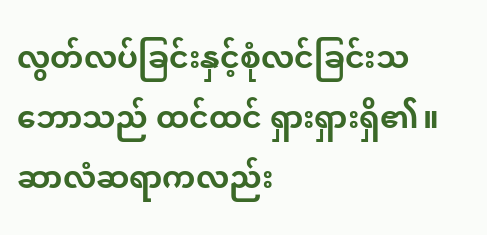လွတ်လပ်ခြင်းနှင့်စုံလင်ခြင်းသဘောသည် ထင်ထင် ရှားရှားရှိ၏။
ဆာလံဆရာကလည်း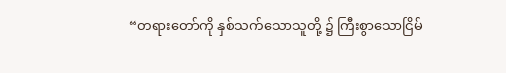“တရားတော်ကို နှစ်သက်သောသူတို့ ၌ ကြီးစွာသောငြိမ်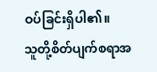ဝပ်ခြင်းရှိပါ၏။
သူတို့စိတ်ပျက်စရာအ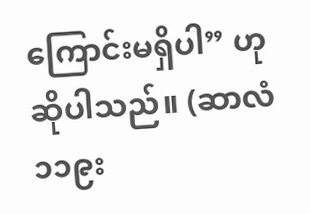ကြောင်းမရှိပါ” ဟုဆိုပါသည်။ (ဆာလံ ၁၁၉း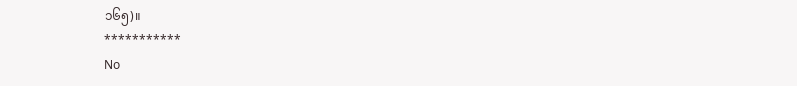၁၆၅)။
***********
No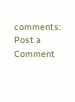comments:
Post a Comment